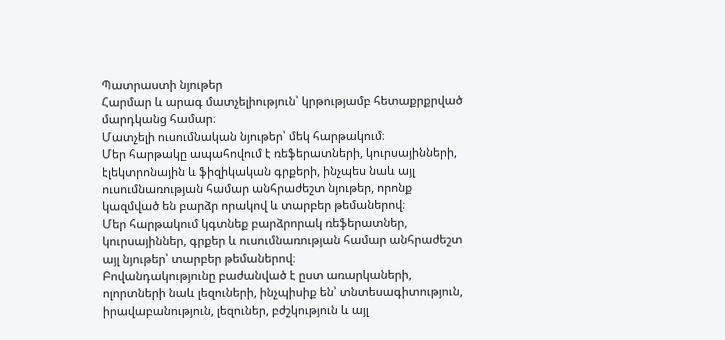Պատրաստի նյութեր
Հարմար և արագ մատչելիություն՝ կրթությամբ հետաքրքրված մարդկանց համար։
Մատչելի ուսումնական նյութեր՝ մեկ հարթակում։
Մեր հարթակը ապահովում է ռեֆերատների, կուրսայինների, էլեկտրոնային և ֆիզիկական գրքերի, ինչպես նաև այլ ուսումնառության համար անհրաժեշտ նյութեր, որոնք կազմված են բարձր որակով և տարբեր թեմաներով։
Մեր հարթակում կգտնեք բարձրորակ ռեֆերատներ, կուրսայիններ, գրքեր և ուսումնառության համար անհրաժեշտ այլ նյութեր՝ տարբեր թեմաներով։
Բովանդակությունը բաժանված է ըստ առարկաների, ոլորտների նաև լեզուների, ինչպիսիք են՝ տնտեսագիտություն, իրավաբանություն, լեզուներ, բժշկություն և այլ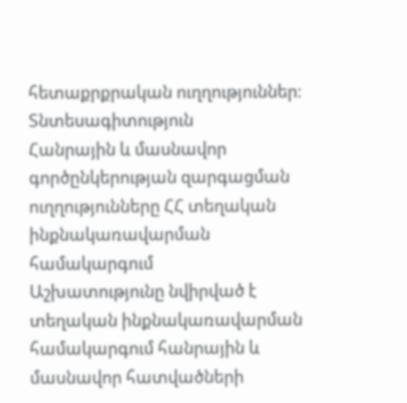հետաքրքրական ուղղություններ։
Տնտեսագիտություն
Հանրային և մասնավոր գործընկերության զարգացման ուղղությունները ՀՀ տեղական ինքնակառավարման համակարգում
Աշխատությունը նվիրված է տեղական ինքնակառավարման համակարգում հանրային և մասնավոր հատվածների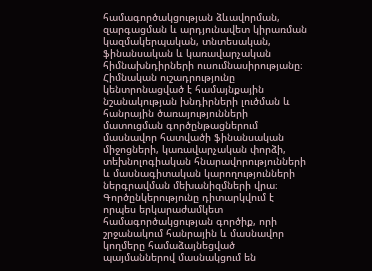համագործակցության ձևավորման, զարգացման և արդյունավետ կիրառման կազմակերպական, տնտեսական, ֆինանսական և կառավարչական հիմնախնդիրների ուսումնասիրությանը։ Հիմնական ուշադրությունը կենտրոնացված է համայնքային նշանակության խնդիրների լուծման և հանրային ծառայությունների մատուցման գործընթացներում մասնավոր հատվածի ֆինանսական միջոցների, կառավարչական փորձի, տեխնոլոգիական հնարավորությունների և մասնագիտական կարողությունների ներգրավման մեխանիզմների վրա։ Գործընկերությունը դիտարկվում է որպես երկարաժամկետ համագործակցության գործիք, որի շրջանակում հանրային և մասնավոր կողմերը համաձայնեցված պայմաններով մասնակցում են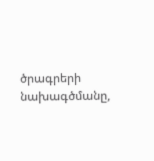ծրագրերի նախագծմանը,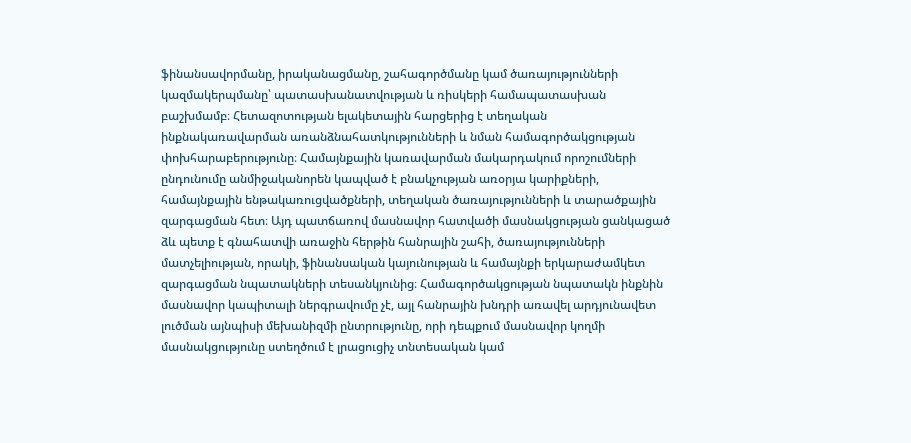ֆինանսավորմանը, իրականացմանը, շահագործմանը կամ ծառայությունների կազմակերպմանը՝ պատասխանատվության և ռիսկերի համապատասխան բաշխմամբ։ Հետազոտության ելակետային հարցերից է տեղական ինքնակառավարման առանձնահատկությունների և նման համագործակցության փոխհարաբերությունը։ Համայնքային կառավարման մակարդակում որոշումների ընդունումը անմիջականորեն կապված է բնակչության առօրյա կարիքների, համայնքային ենթակառուցվածքների, տեղական ծառայությունների և տարածքային զարգացման հետ։ Այդ պատճառով մասնավոր հատվածի մասնակցության ցանկացած ձև պետք է գնահատվի առաջին հերթին հանրային շահի, ծառայությունների մատչելիության, որակի, ֆինանսական կայունության և համայնքի երկարաժամկետ զարգացման նպատակների տեսանկյունից։ Համագործակցության նպատակն ինքնին մասնավոր կապիտալի ներգրավումը չէ, այլ հանրային խնդրի առավել արդյունավետ լուծման այնպիսի մեխանիզմի ընտրությունը, որի դեպքում մասնավոր կողմի մասնակցությունը ստեղծում է լրացուցիչ տնտեսական կամ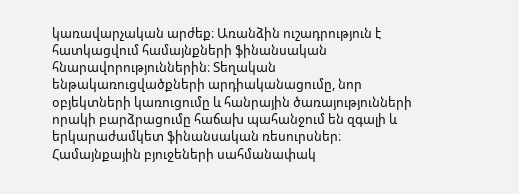կառավարչական արժեք։ Առանձին ուշադրություն է հատկացվում համայնքների ֆինանսական հնարավորություններին։ Տեղական ենթակառուցվածքների արդիականացումը, նոր օբյեկտների կառուցումը և հանրային ծառայությունների որակի բարձրացումը հաճախ պահանջում են զգալի և երկարաժամկետ ֆինանսական ռեսուրսներ։ Համայնքային բյուջեների սահմանափակ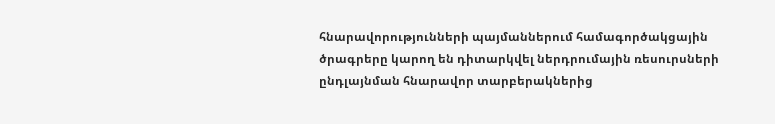հնարավորությունների պայմաններում համագործակցային ծրագրերը կարող են դիտարկվել ներդրումային ռեսուրսների ընդլայնման հնարավոր տարբերակներից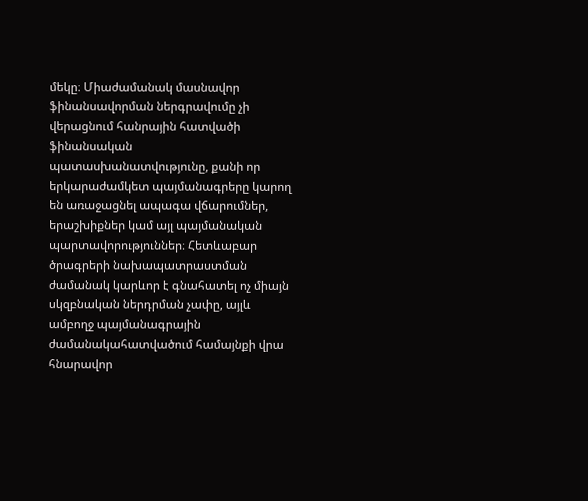մեկը։ Միաժամանակ մասնավոր ֆինանսավորման ներգրավումը չի վերացնում հանրային հատվածի ֆինանսական պատասխանատվությունը, քանի որ երկարաժամկետ պայմանագրերը կարող են առաջացնել ապագա վճարումներ, երաշխիքներ կամ այլ պայմանական պարտավորություններ։ Հետևաբար ծրագրերի նախապատրաստման ժամանակ կարևոր է գնահատել ոչ միայն սկզբնական ներդրման չափը, այլև ամբողջ պայմանագրային ժամանակահատվածում համայնքի վրա հնարավոր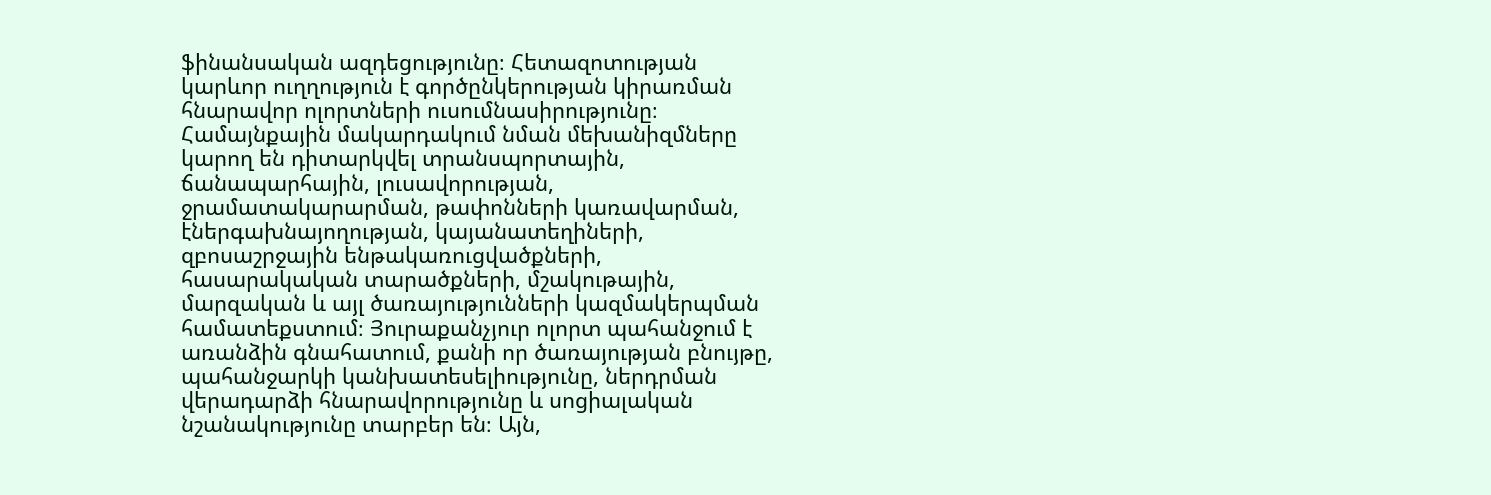ֆինանսական ազդեցությունը։ Հետազոտության կարևոր ուղղություն է գործընկերության կիրառման հնարավոր ոլորտների ուսումնասիրությունը։ Համայնքային մակարդակում նման մեխանիզմները կարող են դիտարկվել տրանսպորտային, ճանապարհային, լուսավորության, ջրամատակարարման, թափոնների կառավարման, էներգախնայողության, կայանատեղիների, զբոսաշրջային ենթակառուցվածքների, հասարակական տարածքների, մշակութային, մարզական և այլ ծառայությունների կազմակերպման համատեքստում։ Յուրաքանչյուր ոլորտ պահանջում է առանձին գնահատում, քանի որ ծառայության բնույթը, պահանջարկի կանխատեսելիությունը, ներդրման վերադարձի հնարավորությունը և սոցիալական նշանակությունը տարբեր են։ Այն,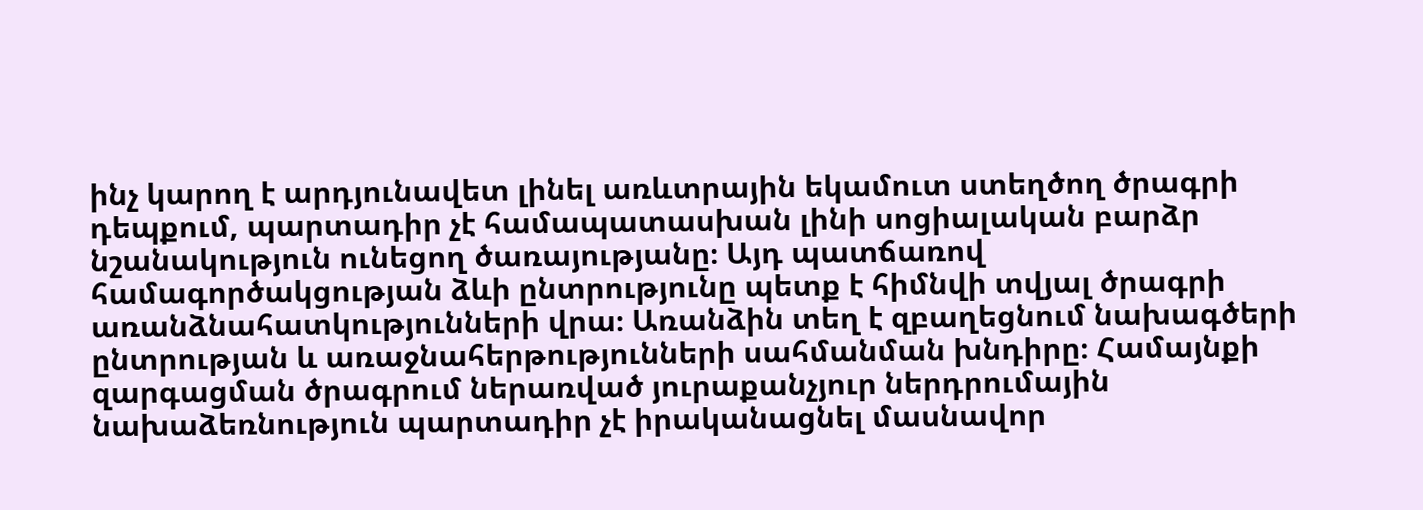ինչ կարող է արդյունավետ լինել առևտրային եկամուտ ստեղծող ծրագրի դեպքում, պարտադիր չէ համապատասխան լինի սոցիալական բարձր նշանակություն ունեցող ծառայությանը։ Այդ պատճառով համագործակցության ձևի ընտրությունը պետք է հիմնվի տվյալ ծրագրի առանձնահատկությունների վրա։ Առանձին տեղ է զբաղեցնում նախագծերի ընտրության և առաջնահերթությունների սահմանման խնդիրը։ Համայնքի զարգացման ծրագրում ներառված յուրաքանչյուր ներդրումային նախաձեռնություն պարտադիր չէ իրականացնել մասնավոր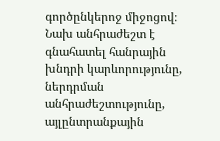գործընկերոջ միջոցով։ Նախ անհրաժեշտ է գնահատել հանրային խնդրի կարևորությունը, ներդրման անհրաժեշտությունը, այլընտրանքային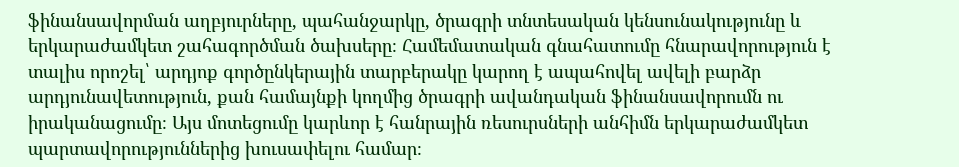ֆինանսավորման աղբյուրները, պահանջարկը, ծրագրի տնտեսական կենսունակությունը և երկարաժամկետ շահագործման ծախսերը։ Համեմատական գնահատումը հնարավորություն է տալիս որոշել՝ արդյոք գործընկերային տարբերակը կարող է ապահովել ավելի բարձր արդյունավետություն, քան համայնքի կողմից ծրագրի ավանդական ֆինանսավորումն ու իրականացումը։ Այս մոտեցումը կարևոր է հանրային ռեսուրսների անհիմն երկարաժամկետ պարտավորություններից խուսափելու համար։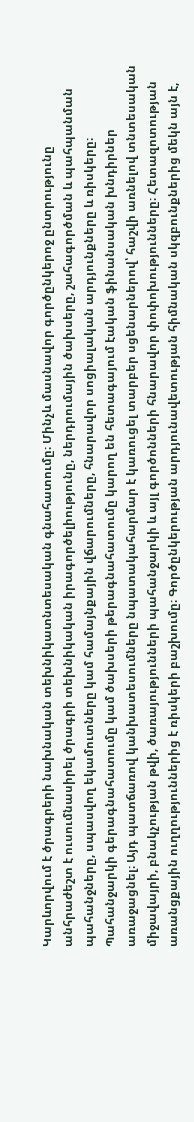Կարևորվում է ծրագրերի նախնական տեխնիկատնտեսական գնահատումը։ Մինչև մասնավոր գործընկերոջ ընտրությունը անհրաժեշտ է ուսումնասիրել ծրագրի տեխնիկական իրագործելիությունը, ներդրումային ծախսերը, շահագործման և պահպանման պահանջները, սպասվող եկամուտները կամ համայնքային վճարումները, հնարավոր սոցիալական արդյունքները և ռիսկերը։ Պահանջարկի գերագնահատումը կամ ծախսերի թերագնահատումը կարող են հետագայում էական ֆինանսական խնդիրներ առաջացնել։ Այդ պատճառով կանխատեսումները նպատակահարմար է կառուցել տարբեր սցենարներով՝ հաշվի առնելով տնտեսական միջավայրի, բնակչության թվի, ծառայությունների պահանջարկի և այլ գործոնների հնարավոր փոփոխությունները։ Հետազոտության առանցքային ուղղություններից է ռիսկերի բաշխումը։ Գործընկերության արդյունավետության հիմնական սկզբունքներից մեկն այն է,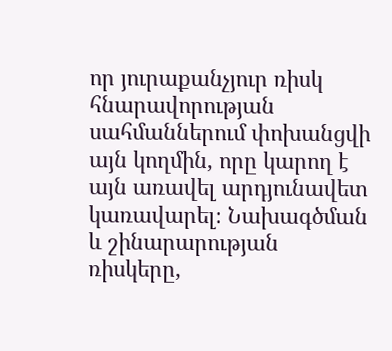որ յուրաքանչյուր ռիսկ հնարավորության սահմաններում փոխանցվի այն կողմին, որը կարող է այն առավել արդյունավետ կառավարել։ Նախագծման և շինարարության ռիսկերը,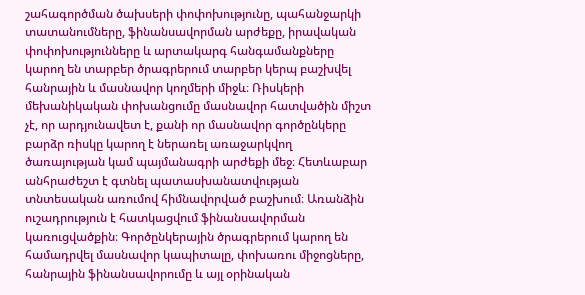շահագործման ծախսերի փոփոխությունը, պահանջարկի տատանումները, ֆինանսավորման արժեքը, իրավական փոփոխությունները և արտակարգ հանգամանքները կարող են տարբեր ծրագրերում տարբեր կերպ բաշխվել հանրային և մասնավոր կողմերի միջև։ Ռիսկերի մեխանիկական փոխանցումը մասնավոր հատվածին միշտ չէ, որ արդյունավետ է, քանի որ մասնավոր գործընկերը բարձր ռիսկը կարող է ներառել առաջարկվող ծառայության կամ պայմանագրի արժեքի մեջ։ Հետևաբար անհրաժեշտ է գտնել պատասխանատվության տնտեսական առումով հիմնավորված բաշխում։ Առանձին ուշադրություն է հատկացվում ֆինանսավորման կառուցվածքին։ Գործընկերային ծրագրերում կարող են համադրվել մասնավոր կապիտալը, փոխառու միջոցները, հանրային ֆինանսավորումը և այլ օրինական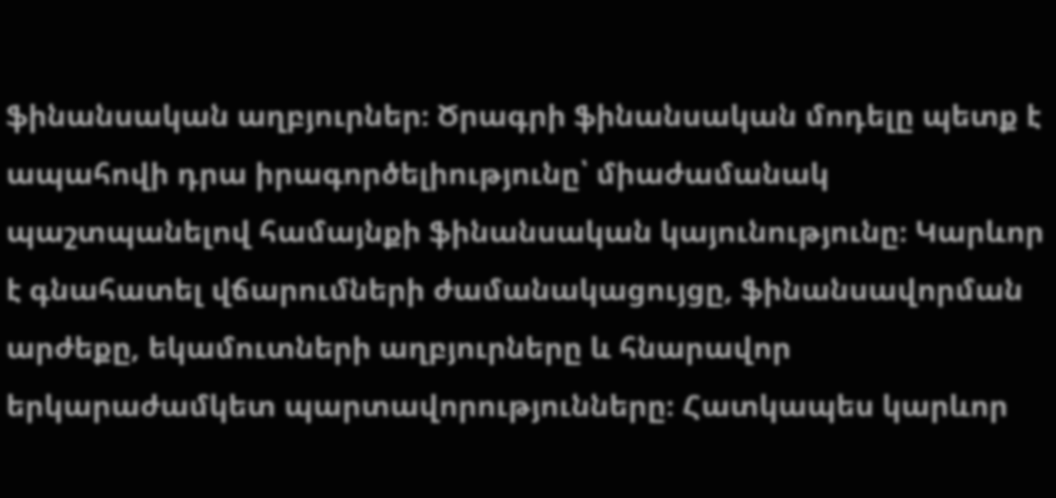ֆինանսական աղբյուրներ։ Ծրագրի ֆինանսական մոդելը պետք է ապահովի դրա իրագործելիությունը՝ միաժամանակ պաշտպանելով համայնքի ֆինանսական կայունությունը։ Կարևոր է գնահատել վճարումների ժամանակացույցը, ֆինանսավորման արժեքը, եկամուտների աղբյուրները և հնարավոր երկարաժամկետ պարտավորությունները։ Հատկապես կարևոր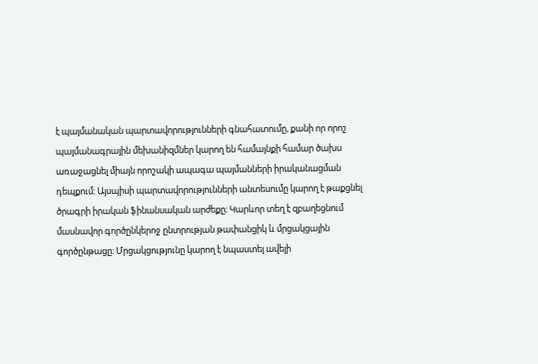է պայմանական պարտավորությունների գնահատումը, քանի որ որոշ պայմանագրային մեխանիզմներ կարող են համայնքի համար ծախս առաջացնել միայն որոշակի ապագա պայմանների իրականացման դեպքում։ Այսպիսի պարտավորությունների անտեսումը կարող է թաքցնել ծրագրի իրական ֆինանսական արժեքը։ Կարևոր տեղ է զբաղեցնում մասնավոր գործընկերոջ ընտրության թափանցիկ և մրցակցային գործընթացը։ Մրցակցությունը կարող է նպաստել ավելի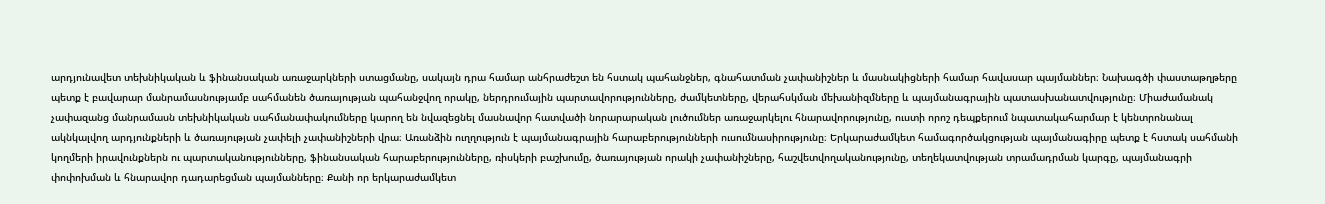արդյունավետ տեխնիկական և ֆինանսական առաջարկների ստացմանը, սակայն դրա համար անհրաժեշտ են հստակ պահանջներ, գնահատման չափանիշներ և մասնակիցների համար հավասար պայմաններ։ Նախագծի փաստաթղթերը պետք է բավարար մանրամասնությամբ սահմանեն ծառայության պահանջվող որակը, ներդրումային պարտավորությունները, ժամկետները, վերահսկման մեխանիզմները և պայմանագրային պատասխանատվությունը։ Միաժամանակ չափազանց մանրամասն տեխնիկական սահմանափակումները կարող են նվազեցնել մասնավոր հատվածի նորարարական լուծումներ առաջարկելու հնարավորությունը, ուստի որոշ դեպքերում նպատակահարմար է կենտրոնանալ ակնկալվող արդյունքների և ծառայության չափելի չափանիշների վրա։ Առանձին ուղղություն է պայմանագրային հարաբերությունների ուսումնասիրությունը։ Երկարաժամկետ համագործակցության պայմանագիրը պետք է հստակ սահմանի կողմերի իրավունքներն ու պարտականությունները, ֆինանսական հարաբերությունները, ռիսկերի բաշխումը, ծառայության որակի չափանիշները, հաշվետվողականությունը, տեղեկատվության տրամադրման կարգը, պայմանագրի փոփոխման և հնարավոր դադարեցման պայմանները։ Քանի որ երկարաժամկետ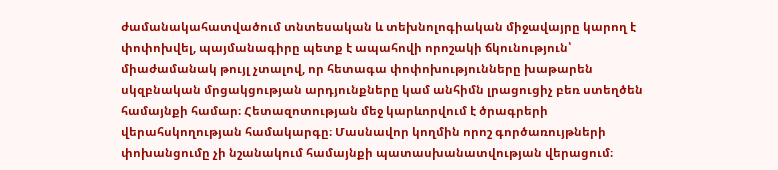ժամանակահատվածում տնտեսական և տեխնոլոգիական միջավայրը կարող է փոփոխվել, պայմանագիրը պետք է ապահովի որոշակի ճկունություն՝ միաժամանակ թույլ չտալով, որ հետագա փոփոխությունները խաթարեն սկզբնական մրցակցության արդյունքները կամ անհիմն լրացուցիչ բեռ ստեղծեն համայնքի համար։ Հետազոտության մեջ կարևորվում է ծրագրերի վերահսկողության համակարգը։ Մասնավոր կողմին որոշ գործառույթների փոխանցումը չի նշանակում համայնքի պատասխանատվության վերացում։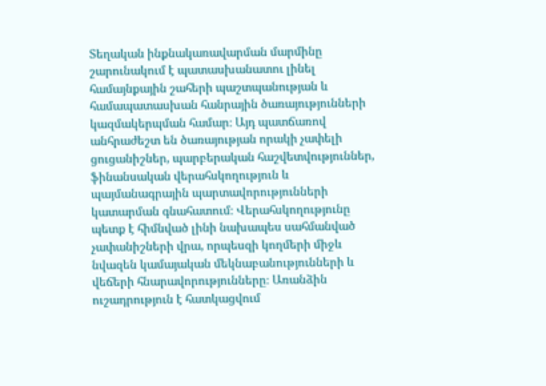Տեղական ինքնակառավարման մարմինը շարունակում է պատասխանատու լինել համայնքային շահերի պաշտպանության և համապատասխան հանրային ծառայությունների կազմակերպման համար։ Այդ պատճառով անհրաժեշտ են ծառայության որակի չափելի ցուցանիշներ, պարբերական հաշվետվություններ, ֆինանսական վերահսկողություն և պայմանագրային պարտավորությունների կատարման գնահատում։ Վերահսկողությունը պետք է հիմնված լինի նախապես սահմանված չափանիշների վրա, որպեսզի կողմերի միջև նվազեն կամայական մեկնաբանությունների և վեճերի հնարավորությունները։ Առանձին ուշադրություն է հատկացվում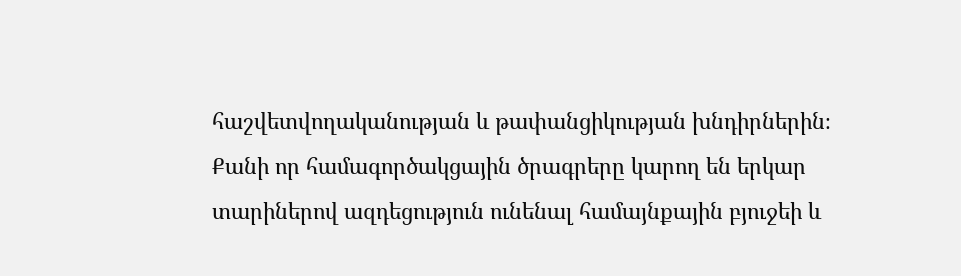հաշվետվողականության և թափանցիկության խնդիրներին։ Քանի որ համագործակցային ծրագրերը կարող են երկար տարիներով ազդեցություն ունենալ համայնքային բյուջեի և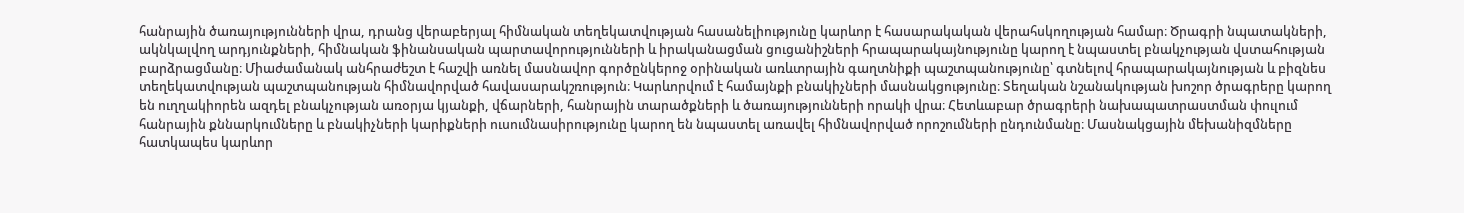հանրային ծառայությունների վրա, դրանց վերաբերյալ հիմնական տեղեկատվության հասանելիությունը կարևոր է հասարակական վերահսկողության համար։ Ծրագրի նպատակների, ակնկալվող արդյունքների, հիմնական ֆինանսական պարտավորությունների և իրականացման ցուցանիշների հրապարակայնությունը կարող է նպաստել բնակչության վստահության բարձրացմանը։ Միաժամանակ անհրաժեշտ է հաշվի առնել մասնավոր գործընկերոջ օրինական առևտրային գաղտնիքի պաշտպանությունը՝ գտնելով հրապարակայնության և բիզնես տեղեկատվության պաշտպանության հիմնավորված հավասարակշռություն։ Կարևորվում է համայնքի բնակիչների մասնակցությունը։ Տեղական նշանակության խոշոր ծրագրերը կարող են ուղղակիորեն ազդել բնակչության առօրյա կյանքի, վճարների, հանրային տարածքների և ծառայությունների որակի վրա։ Հետևաբար ծրագրերի նախապատրաստման փուլում հանրային քննարկումները և բնակիչների կարիքների ուսումնասիրությունը կարող են նպաստել առավել հիմնավորված որոշումների ընդունմանը։ Մասնակցային մեխանիզմները հատկապես կարևոր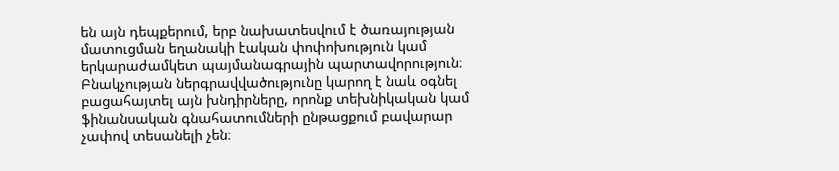են այն դեպքերում, երբ նախատեսվում է ծառայության մատուցման եղանակի էական փոփոխություն կամ երկարաժամկետ պայմանագրային պարտավորություն։ Բնակչության ներգրավվածությունը կարող է նաև օգնել բացահայտել այն խնդիրները, որոնք տեխնիկական կամ ֆինանսական գնահատումների ընթացքում բավարար չափով տեսանելի չեն։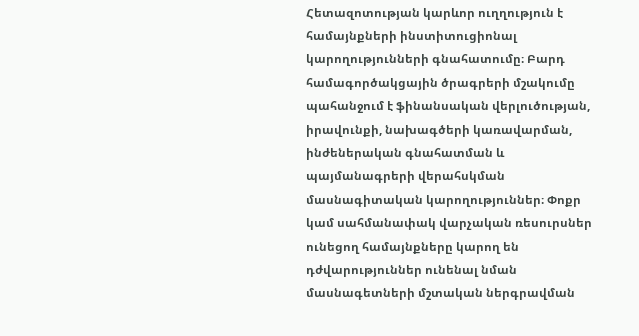Հետազոտության կարևոր ուղղություն է համայնքների ինստիտուցիոնալ կարողությունների գնահատումը։ Բարդ համագործակցային ծրագրերի մշակումը պահանջում է ֆինանսական վերլուծության, իրավունքի, նախագծերի կառավարման, ինժեներական գնահատման և պայմանագրերի վերահսկման մասնագիտական կարողություններ։ Փոքր կամ սահմանափակ վարչական ռեսուրսներ ունեցող համայնքները կարող են դժվարություններ ունենալ նման մասնագետների մշտական ներգրավման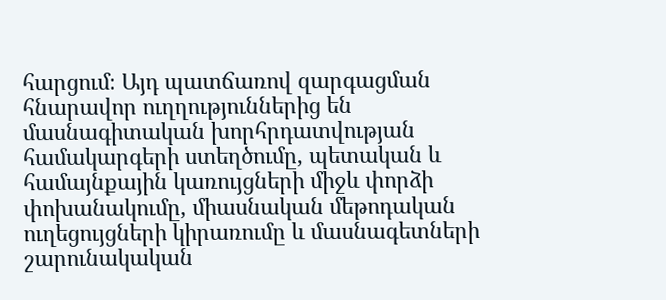հարցում։ Այդ պատճառով զարգացման հնարավոր ուղղություններից են մասնագիտական խորհրդատվության համակարգերի ստեղծումը, պետական և համայնքային կառույցների միջև փորձի փոխանակումը, միասնական մեթոդական ուղեցույցների կիրառումը և մասնագետների շարունակական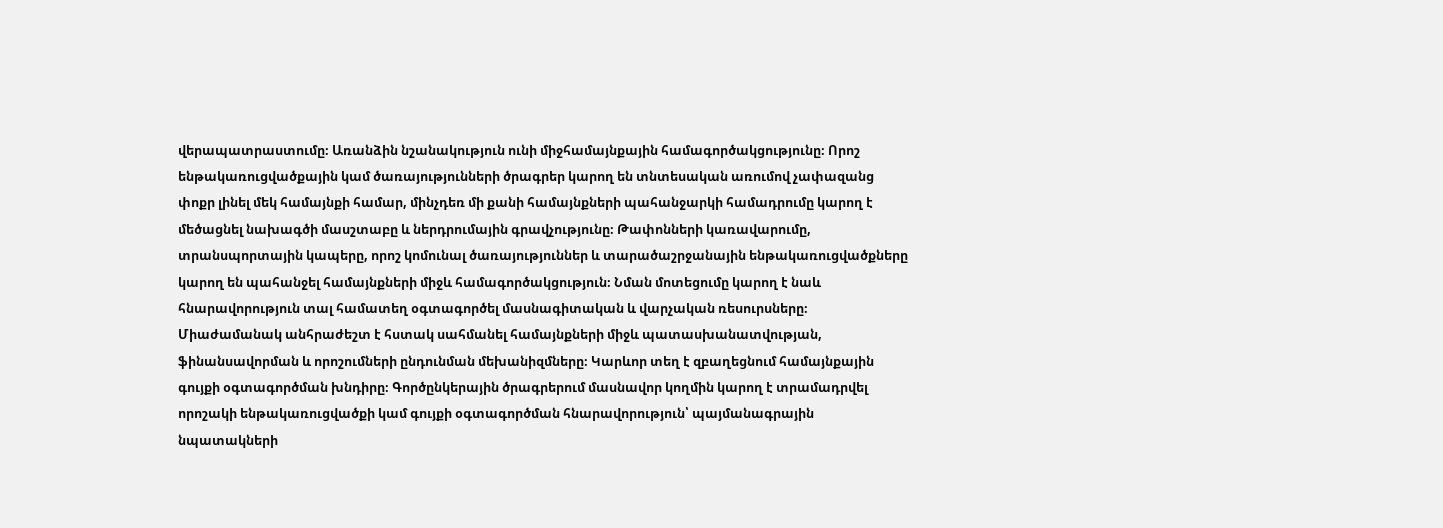վերապատրաստումը։ Առանձին նշանակություն ունի միջհամայնքային համագործակցությունը։ Որոշ ենթակառուցվածքային կամ ծառայությունների ծրագրեր կարող են տնտեսական առումով չափազանց փոքր լինել մեկ համայնքի համար, մինչդեռ մի քանի համայնքների պահանջարկի համադրումը կարող է մեծացնել նախագծի մասշտաբը և ներդրումային գրավչությունը։ Թափոնների կառավարումը, տրանսպորտային կապերը, որոշ կոմունալ ծառայություններ և տարածաշրջանային ենթակառուցվածքները կարող են պահանջել համայնքների միջև համագործակցություն։ Նման մոտեցումը կարող է նաև հնարավորություն տալ համատեղ օգտագործել մասնագիտական և վարչական ռեսուրսները։ Միաժամանակ անհրաժեշտ է հստակ սահմանել համայնքների միջև պատասխանատվության, ֆինանսավորման և որոշումների ընդունման մեխանիզմները։ Կարևոր տեղ է զբաղեցնում համայնքային գույքի օգտագործման խնդիրը։ Գործընկերային ծրագրերում մասնավոր կողմին կարող է տրամադրվել որոշակի ենթակառուցվածքի կամ գույքի օգտագործման հնարավորություն՝ պայմանագրային նպատակների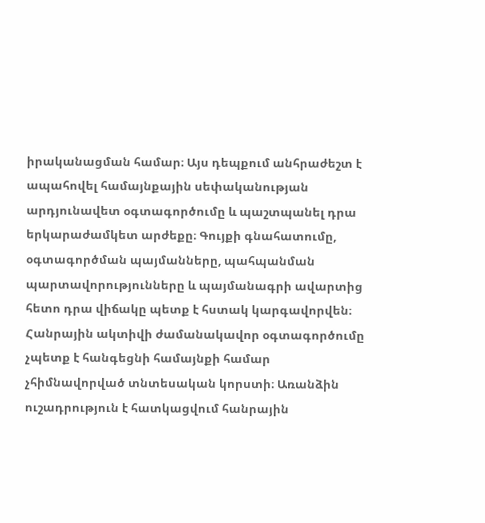իրականացման համար։ Այս դեպքում անհրաժեշտ է ապահովել համայնքային սեփականության արդյունավետ օգտագործումը և պաշտպանել դրա երկարաժամկետ արժեքը։ Գույքի գնահատումը, օգտագործման պայմանները, պահպանման պարտավորությունները և պայմանագրի ավարտից հետո դրա վիճակը պետք է հստակ կարգավորվեն։ Հանրային ակտիվի ժամանակավոր օգտագործումը չպետք է հանգեցնի համայնքի համար չհիմնավորված տնտեսական կորստի։ Առանձին ուշադրություն է հատկացվում հանրային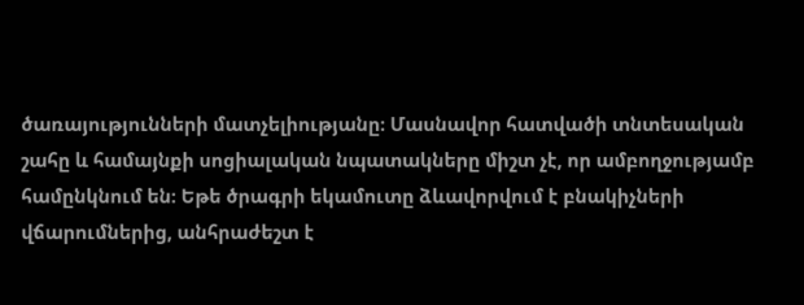ծառայությունների մատչելիությանը։ Մասնավոր հատվածի տնտեսական շահը և համայնքի սոցիալական նպատակները միշտ չէ, որ ամբողջությամբ համընկնում են։ Եթե ծրագրի եկամուտը ձևավորվում է բնակիչների վճարումներից, անհրաժեշտ է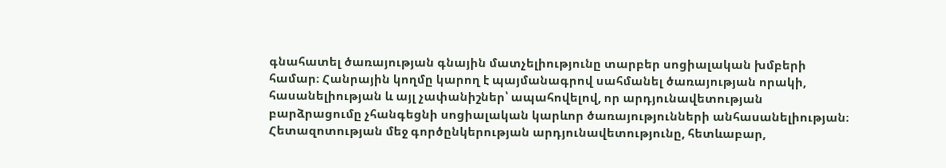գնահատել ծառայության գնային մատչելիությունը տարբեր սոցիալական խմբերի համար։ Հանրային կողմը կարող է պայմանագրով սահմանել ծառայության որակի, հասանելիության և այլ չափանիշներ՝ ապահովելով, որ արդյունավետության բարձրացումը չհանգեցնի սոցիալական կարևոր ծառայությունների անհասանելիության։ Հետազոտության մեջ գործընկերության արդյունավետությունը, հետևաբար,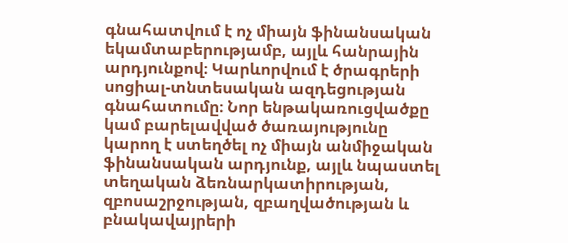գնահատվում է ոչ միայն ֆինանսական եկամտաբերությամբ, այլև հանրային արդյունքով։ Կարևորվում է ծրագրերի սոցիալ-տնտեսական ազդեցության գնահատումը։ Նոր ենթակառուցվածքը կամ բարելավված ծառայությունը կարող է ստեղծել ոչ միայն անմիջական ֆինանսական արդյունք, այլև նպաստել տեղական ձեռնարկատիրության, զբոսաշրջության, զբաղվածության և բնակավայրերի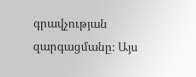գրավչության զարգացմանը։ Այս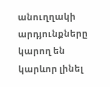անուղղակի արդյունքները կարող են կարևոր լինել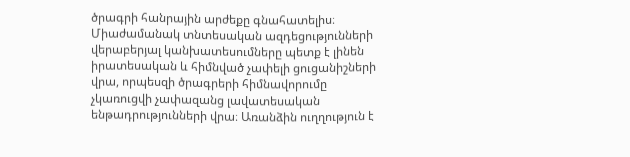ծրագրի հանրային արժեքը գնահատելիս։ Միաժամանակ տնտեսական ազդեցությունների վերաբերյալ կանխատեսումները պետք է լինեն իրատեսական և հիմնված չափելի ցուցանիշների վրա, որպեսզի ծրագրերի հիմնավորումը չկառուցվի չափազանց լավատեսական ենթադրությունների վրա։ Առանձին ուղղություն է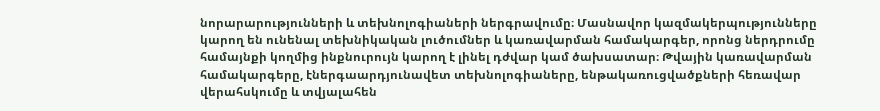նորարարությունների և տեխնոլոգիաների ներգրավումը։ Մասնավոր կազմակերպությունները կարող են ունենալ տեխնիկական լուծումներ և կառավարման համակարգեր, որոնց ներդրումը համայնքի կողմից ինքնուրույն կարող է լինել դժվար կամ ծախսատար։ Թվային կառավարման համակարգերը, էներգաարդյունավետ տեխնոլոգիաները, ենթակառուցվածքների հեռավար վերահսկումը և տվյալահեն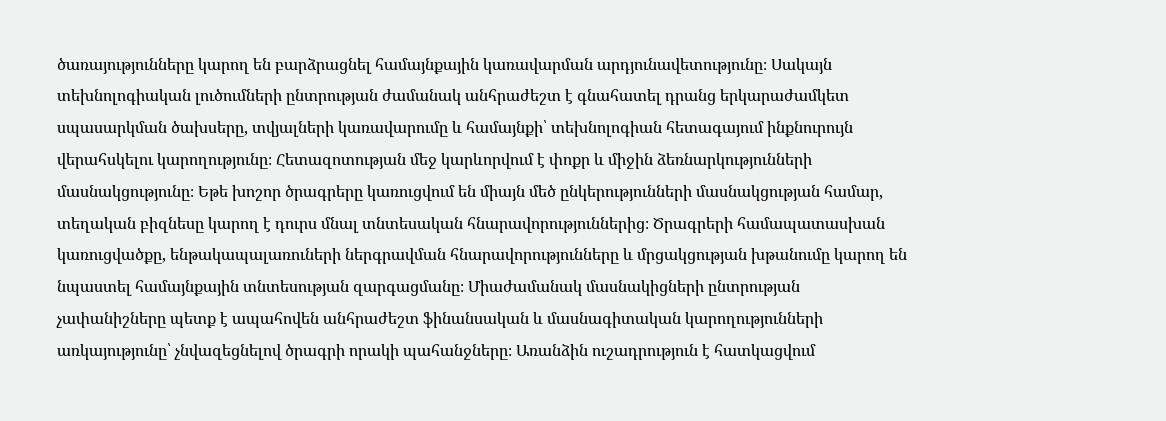ծառայությունները կարող են բարձրացնել համայնքային կառավարման արդյունավետությունը։ Սակայն տեխնոլոգիական լուծումների ընտրության ժամանակ անհրաժեշտ է գնահատել դրանց երկարաժամկետ սպասարկման ծախսերը, տվյալների կառավարումը և համայնքի՝ տեխնոլոգիան հետագայում ինքնուրույն վերահսկելու կարողությունը։ Հետազոտության մեջ կարևորվում է փոքր և միջին ձեռնարկությունների մասնակցությունը։ Եթե խոշոր ծրագրերը կառուցվում են միայն մեծ ընկերությունների մասնակցության համար, տեղական բիզնեսը կարող է դուրս մնալ տնտեսական հնարավորություններից։ Ծրագրերի համապատասխան կառուցվածքը, ենթակապալառուների ներգրավման հնարավորությունները և մրցակցության խթանումը կարող են նպաստել համայնքային տնտեսության զարգացմանը։ Միաժամանակ մասնակիցների ընտրության չափանիշները պետք է ապահովեն անհրաժեշտ ֆինանսական և մասնագիտական կարողությունների առկայությունը՝ չնվազեցնելով ծրագրի որակի պահանջները։ Առանձին ուշադրություն է հատկացվում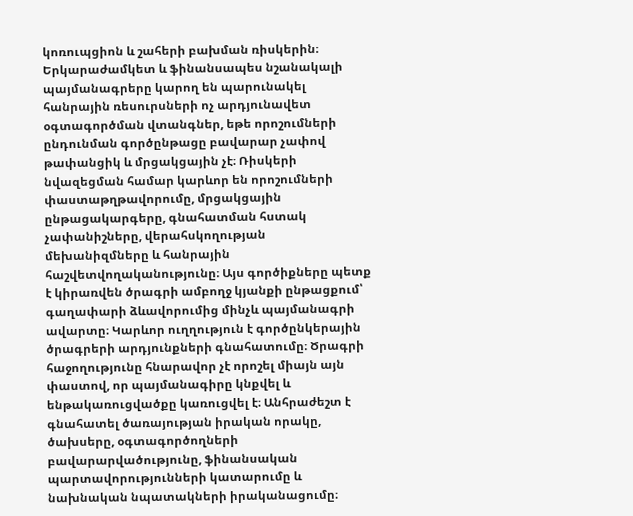կոռուպցիոն և շահերի բախման ռիսկերին։ Երկարաժամկետ և ֆինանսապես նշանակալի պայմանագրերը կարող են պարունակել հանրային ռեսուրսների ոչ արդյունավետ օգտագործման վտանգներ, եթե որոշումների ընդունման գործընթացը բավարար չափով թափանցիկ և մրցակցային չէ։ Ռիսկերի նվազեցման համար կարևոր են որոշումների փաստաթղթավորումը, մրցակցային ընթացակարգերը, գնահատման հստակ չափանիշները, վերահսկողության մեխանիզմները և հանրային հաշվետվողականությունը։ Այս գործիքները պետք է կիրառվեն ծրագրի ամբողջ կյանքի ընթացքում՝ գաղափարի ձևավորումից մինչև պայմանագրի ավարտը։ Կարևոր ուղղություն է գործընկերային ծրագրերի արդյունքների գնահատումը։ Ծրագրի հաջողությունը հնարավոր չէ որոշել միայն այն փաստով, որ պայմանագիրը կնքվել և ենթակառուցվածքը կառուցվել է։ Անհրաժեշտ է գնահատել ծառայության իրական որակը, ծախսերը, օգտագործողների բավարարվածությունը, ֆինանսական պարտավորությունների կատարումը և նախնական նպատակների իրականացումը։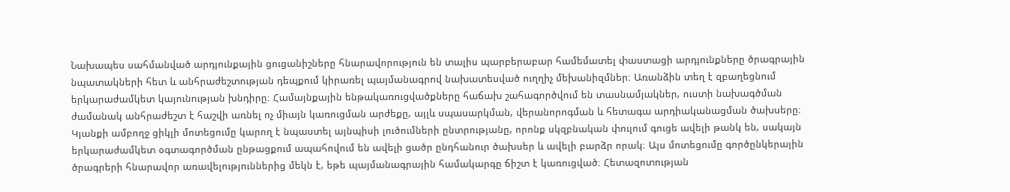Նախապես սահմանված արդյունքային ցուցանիշները հնարավորություն են տալիս պարբերաբար համեմատել փաստացի արդյունքները ծրագրային նպատակների հետ և անհրաժեշտության դեպքում կիրառել պայմանագրով նախատեսված ուղղիչ մեխանիզմներ։ Առանձին տեղ է զբաղեցնում երկարաժամկետ կայունության խնդիրը։ Համայնքային ենթակառուցվածքները հաճախ շահագործվում են տասնամյակներ, ուստի նախագծման ժամանակ անհրաժեշտ է հաշվի առնել ոչ միայն կառուցման արժեքը, այլև սպասարկման, վերանորոգման և հետագա արդիականացման ծախսերը։ Կյանքի ամբողջ ցիկլի մոտեցումը կարող է նպաստել այնպիսի լուծումների ընտրությանը, որոնք սկզբնական փուլում գուցե ավելի թանկ են, սակայն երկարաժամկետ օգտագործման ընթացքում ապահովում են ավելի ցածր ընդհանուր ծախսեր և ավելի բարձր որակ։ Այս մոտեցումը գործընկերային ծրագրերի հնարավոր առավելություններից մեկն է, եթե պայմանագրային համակարգը ճիշտ է կառուցված։ Հետազոտության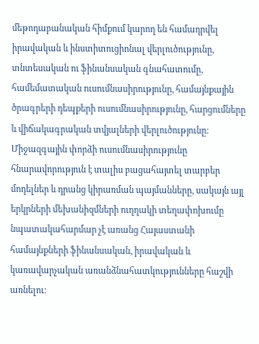մեթոդաբանական հիմքում կարող են համադրվել իրավական և ինստիտուցիոնալ վերլուծությունը, տնտեսական ու ֆինանսական գնահատումը, համեմատական ուսումնասիրությունը, համայնքային ծրագրերի դեպքերի ուսումնասիրությունը, հարցումները և վիճակագրական տվյալների վերլուծությունը։ Միջազգային փորձի ուսումնասիրությունը հնարավորություն է տալիս բացահայտել տարբեր մոդելներ և դրանց կիրառման պայմանները, սակայն այլ երկրների մեխանիզմների ուղղակի տեղափոխումը նպատակահարմար չէ առանց Հայաստանի համայնքների ֆինանսական, իրավական և կառավարչական առանձնահատկությունները հաշվի առնելու։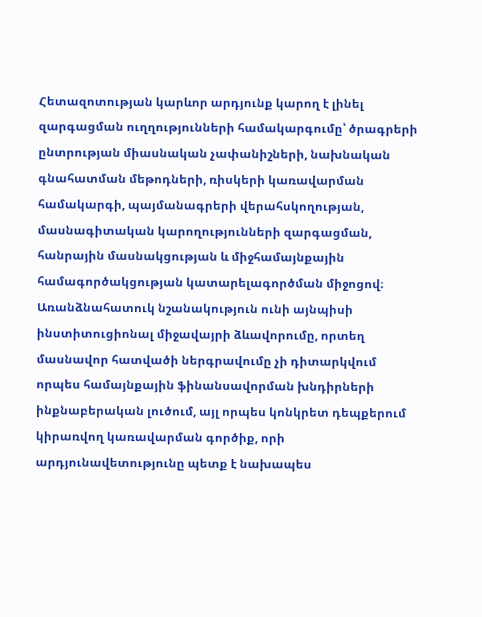Հետազոտության կարևոր արդյունք կարող է լինել զարգացման ուղղությունների համակարգումը՝ ծրագրերի ընտրության միասնական չափանիշների, նախնական գնահատման մեթոդների, ռիսկերի կառավարման համակարգի, պայմանագրերի վերահսկողության, մասնագիտական կարողությունների զարգացման, հանրային մասնակցության և միջհամայնքային համագործակցության կատարելագործման միջոցով։ Առանձնահատուկ նշանակություն ունի այնպիսի ինստիտուցիոնալ միջավայրի ձևավորումը, որտեղ մասնավոր հատվածի ներգրավումը չի դիտարկվում որպես համայնքային ֆինանսավորման խնդիրների ինքնաբերական լուծում, այլ որպես կոնկրետ դեպքերում կիրառվող կառավարման գործիք, որի արդյունավետությունը պետք է նախապես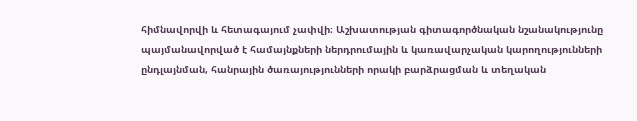հիմնավորվի և հետագայում չափվի։ Աշխատության գիտագործնական նշանակությունը պայմանավորված է համայնքների ներդրումային և կառավարչական կարողությունների ընդլայնման, հանրային ծառայությունների որակի բարձրացման և տեղական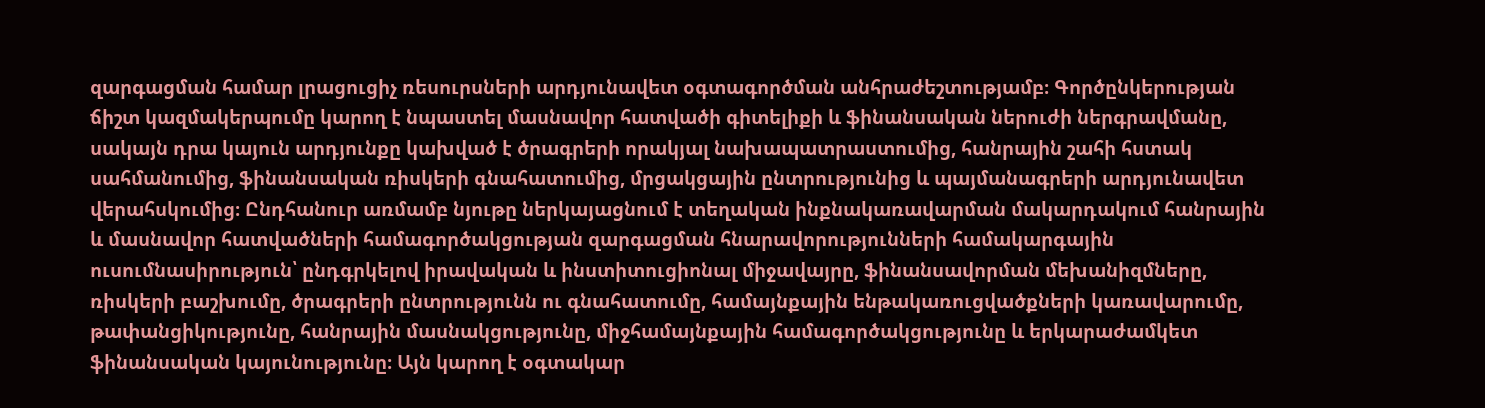զարգացման համար լրացուցիչ ռեսուրսների արդյունավետ օգտագործման անհրաժեշտությամբ։ Գործընկերության ճիշտ կազմակերպումը կարող է նպաստել մասնավոր հատվածի գիտելիքի և ֆինանսական ներուժի ներգրավմանը, սակայն դրա կայուն արդյունքը կախված է ծրագրերի որակյալ նախապատրաստումից, հանրային շահի հստակ սահմանումից, ֆինանսական ռիսկերի գնահատումից, մրցակցային ընտրությունից և պայմանագրերի արդյունավետ վերահսկումից։ Ընդհանուր առմամբ նյութը ներկայացնում է տեղական ինքնակառավարման մակարդակում հանրային և մասնավոր հատվածների համագործակցության զարգացման հնարավորությունների համակարգային ուսումնասիրություն՝ ընդգրկելով իրավական և ինստիտուցիոնալ միջավայրը, ֆինանսավորման մեխանիզմները, ռիսկերի բաշխումը, ծրագրերի ընտրությունն ու գնահատումը, համայնքային ենթակառուցվածքների կառավարումը, թափանցիկությունը, հանրային մասնակցությունը, միջհամայնքային համագործակցությունը և երկարաժամկետ ֆինանսական կայունությունը։ Այն կարող է օգտակար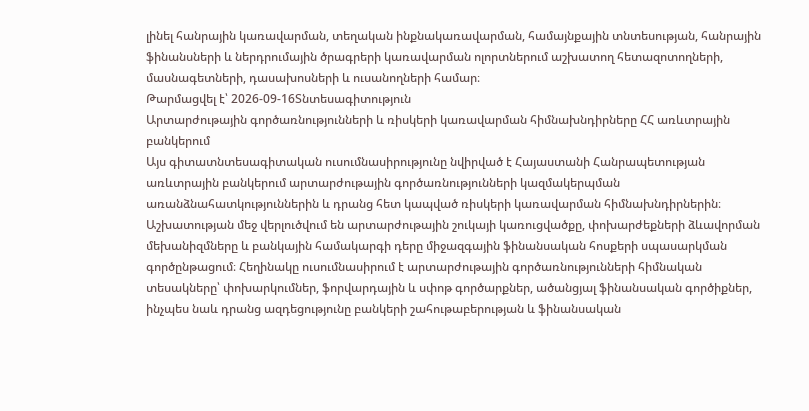լինել հանրային կառավարման, տեղական ինքնակառավարման, համայնքային տնտեսության, հանրային ֆինանսների և ներդրումային ծրագրերի կառավարման ոլորտներում աշխատող հետազոտողների, մասնագետների, դասախոսների և ուսանողների համար։
Թարմացվել է՝ 2026-09-16Տնտեսագիտություն
Արտարժութային գործառնությունների և ռիսկերի կառավարման հիմնախնդիրները ՀՀ առևտրային բանկերում
Այս գիտատնտեսագիտական ուսումնասիրությունը նվիրված է Հայաստանի Հանրապետության առևտրային բանկերում արտարժութային գործառնությունների կազմակերպման առանձնահատկություններին և դրանց հետ կապված ռիսկերի կառավարման հիմնախնդիրներին։ Աշխատության մեջ վերլուծվում են արտարժութային շուկայի կառուցվածքը, փոխարժեքների ձևավորման մեխանիզմները և բանկային համակարգի դերը միջազգային ֆինանսական հոսքերի սպասարկման գործընթացում։ Հեղինակը ուսումնասիրում է արտարժութային գործառնությունների հիմնական տեսակները՝ փոխարկումներ, ֆորվարդային և սփոթ գործարքներ, ածանցյալ ֆինանսական գործիքներ, ինչպես նաև դրանց ազդեցությունը բանկերի շահութաբերության և ֆինանսական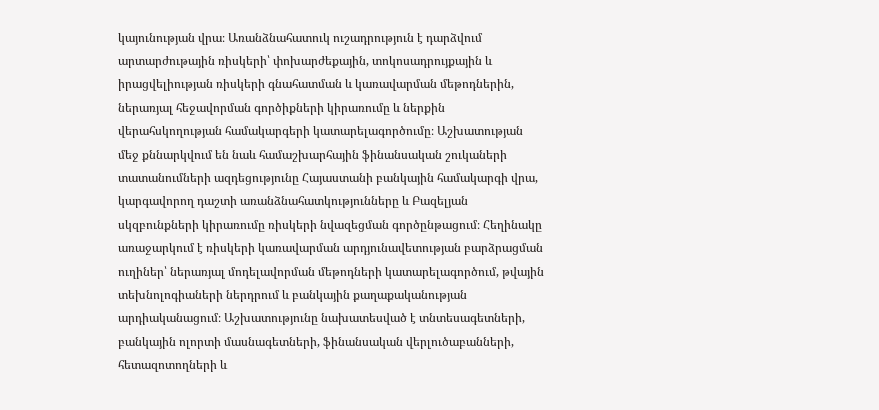կայունության վրա։ Առանձնահատուկ ուշադրություն է դարձվում արտարժութային ռիսկերի՝ փոխարժեքային, տոկոսադրույքային և իրացվելիության ռիսկերի գնահատման և կառավարման մեթոդներին, ներառյալ հեջավորման գործիքների կիրառումը և ներքին վերահսկողության համակարգերի կատարելագործումը։ Աշխատության մեջ քննարկվում են նաև համաշխարհային ֆինանսական շուկաների տատանումների ազդեցությունը Հայաստանի բանկային համակարգի վրա, կարգավորող դաշտի առանձնահատկությունները և Բազելյան սկզբունքների կիրառումը ռիսկերի նվազեցման գործընթացում։ Հեղինակը առաջարկում է ռիսկերի կառավարման արդյունավետության բարձրացման ուղիներ՝ ներառյալ մոդելավորման մեթոդների կատարելագործում, թվային տեխնոլոգիաների ներդրում և բանկային քաղաքականության արդիականացում։ Աշխատությունը նախատեսված է տնտեսագետների, բանկային ոլորտի մասնագետների, ֆինանսական վերլուծաբանների, հետազոտողների և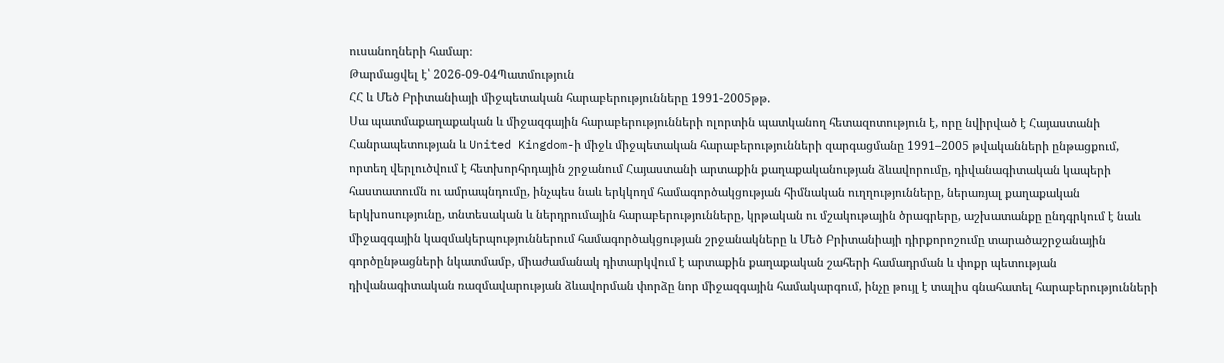ուսանողների համար։
Թարմացվել է՝ 2026-09-04Պատմություն
ՀՀ և Մեծ Բրիտանիայի միջպետական հարաբերությունները 1991-2005թթ.
Սա պատմաքաղաքական և միջազգային հարաբերությունների ոլորտին պատկանող հետազոտություն է, որը նվիրված է Հայաստանի Հանրապետության և United Kingdom-ի միջև միջպետական հարաբերությունների զարգացմանը 1991–2005 թվականների ընթացքում, որտեղ վերլուծվում է հետխորհրդային շրջանում Հայաստանի արտաքին քաղաքականության ձևավորումը, դիվանագիտական կապերի հաստատումն ու ամրապնդումը, ինչպես նաև երկկողմ համագործակցության հիմնական ուղղությունները, ներառյալ քաղաքական երկխոսությունը, տնտեսական և ներդրումային հարաբերությունները, կրթական ու մշակութային ծրագրերը, աշխատանքը ընդգրկում է նաև միջազգային կազմակերպություններում համագործակցության շրջանակները և Մեծ Բրիտանիայի դիրքորոշումը տարածաշրջանային գործընթացների նկատմամբ, միաժամանակ դիտարկվում է արտաքին քաղաքական շահերի համադրման և փոքր պետության դիվանագիտական ռազմավարության ձևավորման փորձը նոր միջազգային համակարգում, ինչը թույլ է տալիս գնահատել հարաբերությունների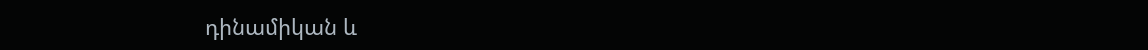դինամիկան և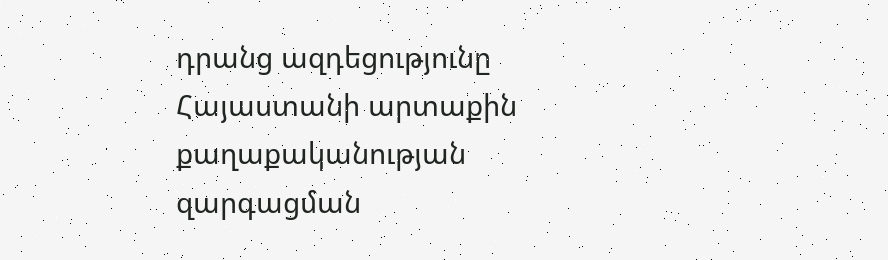դրանց ազդեցությունը Հայաստանի արտաքին քաղաքականության զարգացման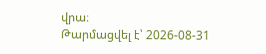վրա։
Թարմացվել է՝ 2026-08-31